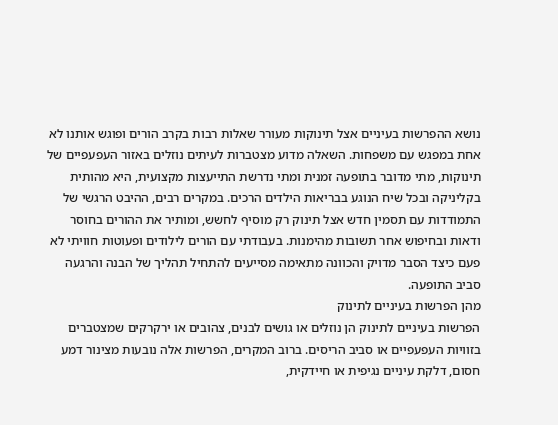נושא ההפרשות בעיניים אצל תינוקות מעורר שאלות רבות בקרב הורים ופוגש אותנו לא אחת במפגש עם משפחות. השאלה מדוע מצטברות לעיתים נוזלים באזור העפעפיים של תינוקות, מתי מדובר בתופעה זמנית ומתי נדרשת התייעצות מקצועית, היא מהותית בקליניקה ובכל שיח הנוגע בבריאות הילדים הרכים. במקרים רבים, ההיבט הרגשי של התמודדות עם תסמין חדש אצל תינוק רק מוסיף לחשש, ומותיר את ההורים בחוסר ודאות ובחיפוש אחר תשובות מהימנות. בעבודתי עם הורים לילודים ופעוטות חוויתי לא פעם כיצד הסבר מדויק והכוונה מתאימה מסייעים להתחיל תהליך של הבנה והרגעה סביב התופעה.
מהן הפרשות בעיניים לתינוק
הפרשות בעיניים לתינוק הן נוזלים או גושים לבנים, צהובים או ירקרקים שמצטברים בזוויות העפעפיים או סביב הריסים. ברוב המקרים, הפרשות אלה נובעות מצינור דמע חסום, דלקת עיניים נגיפית או חיידקית,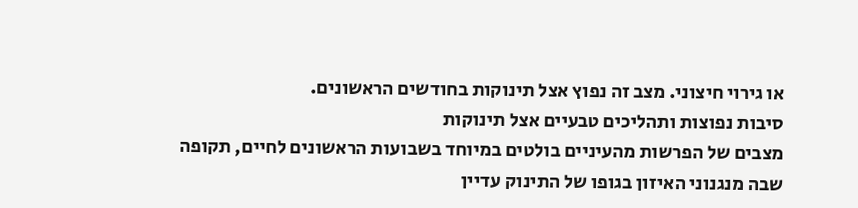או גירוי חיצוני. מצב זה נפוץ אצל תינוקות בחודשים הראשונים.
סיבות נפוצות ותהליכים טבעיים אצל תינוקות
מצבים של הפרשות מהעיניים בולטים במיוחד בשבועות הראשונים לחיים, תקופה שבה מנגנוני האיזון בגופו של התינוק עדיין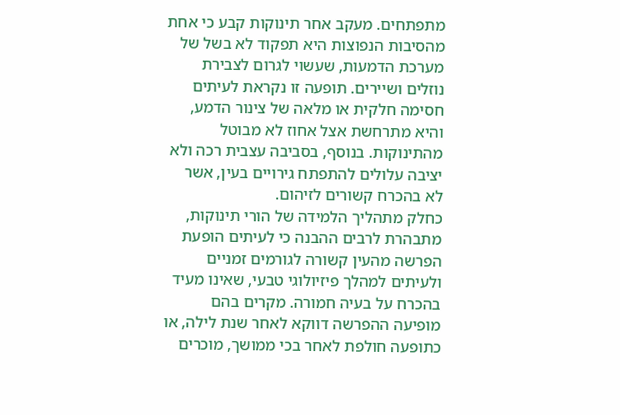מתפתחים. מעקב אחר תינוקות קבע כי אחת מהסיבות הנפוצות היא תפקוד לא בשל של מערכת הדמעות, שעשוי לגרום לצבירת נוזלים ושיירים. תופעה זו נקראת לעיתים חסימה חלקית או מלאה של צינור הדמע, והיא מתרחשת אצל אחוז לא מבוטל מהתינוקות. בנוסף, בסביבה עצבית רכה ולא יציבה עלולים להתפתח גירויים בעין, אשר לא בהכרח קשורים לזיהום.
כחלק מתהליך הלמידה של הורי תינוקות, מתבהרת לרבים ההבנה כי לעיתים הופעת הפרשה מהעין קשורה לגורמים זמניים ולעיתים למהלך פיזיולוגי טבעי, שאינו מעיד בהכרח על בעיה חמורה. מקרים בהם מופיעה ההפרשה דווקא לאחר שנת לילה, או כתופעה חולפת לאחר בכי ממושך, מוכרים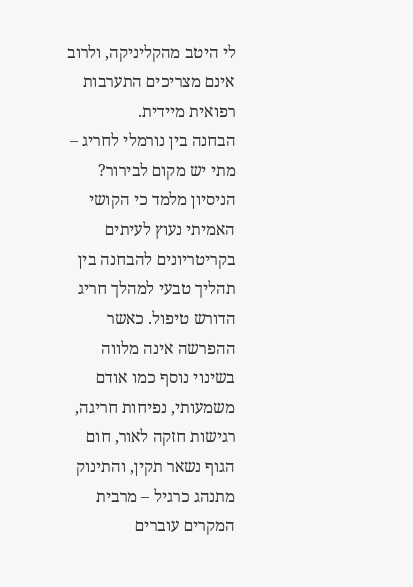לי היטב מהקליניקה, ולרוב אינם מצריכים התערבות רפואית מיידית.
הבחנה בין נורמלי לחריג – מתי יש מקום לבירור?
הניסיון מלמד כי הקושי האמיתי נעוץ לעיתים בקריטריונים להבחנה בין תהליך טבעי למהלך חריג הדורש טיפול. כאשר ההפרשה אינה מלווה בשינוי נוסף כמו אודם משמעותי, נפיחות חריגה, רגישות חזקה לאור, חום הגוף נשאר תקין, והתינוק מתנהג כרגיל – מרבית המקרים עוברים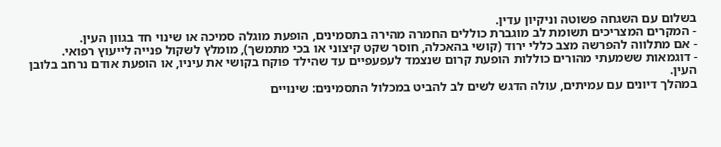בשלום עם השגחה פשוטה וניקיון עדין.
- המקרים המצריכים תשומת לב מוגברת כוללים החמרה מהירה בתסמינים, הופעת מוגלה סמיכה או שינוי חד בגוון העין.
- אם מתלווה להפרשה מצב כללי ירוד (קושי בהאכלה, חוסר שקט קיצוני או בכי מתמשך), מומלץ לשקול פנייה לייעוץ רפואי.
- דוגמאות ששמעתי מהורים כוללות הופעת קרום שנצמד לעפעפיים עד שהילד פוקח בקושי את עיניו, או הופעת אודם נרחב בלובן העין.
במהלך דיונים עם עמיתים, עולה הדגש לשים לב להביט במכלול התסמינים: שינויים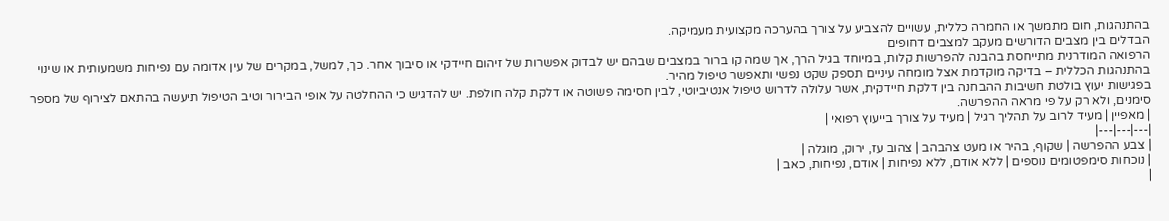בהתנהגות, חום מתמשך או החמרה כללית, עשויים להצביע על צורך בהערכה מקצועית מעמיקה.
הבדלים בין מצבים הדורשים מעקב למצבים דחופים
הרפואה המודרנית מתייחסת בהבנה להפרשות קלות, במיוחד בגיל הרך, אך שמה קו ברור במצבים שבהם יש לבדוק אפשרות של זיהום חיידקי או סיבוך אחר. כך, למשל, במקרים של עין אדומה עם נפיחות משמעותית או שינוי בהתנהגות הכללית – בדיקה מוקדמת אצל מומחה עיניים תספק שקט נפשי ותאפשר טיפול מהיר.
בפגישות יעוץ בולטת חשיבות ההבחנה בין דלקת חיידקית, אשר עלולה לדרוש טיפול אנטיביוטי, לבין חסימה פשוטה או דלקת קלה חולפת. יש להדגיש כי ההחלטה על אופי הבירור וטיב הטיפול תיעשה בהתאם לצירוף של מספר סימנים, ולא רק על פי מראה ההפרשה.
| מאפיין | מעיד לרוב על תהליך רגיל | מעיד על צורך בייעוץ רפואי |
|---|---|---|
| צבע ההפרשה | שקוף, בהיר או מעט צהבהב | צהוב עז, ירוק, מוגלה |
| נוכחות סימפטומים נוספים | ללא אודם, ללא נפיחות | אודם, נפיחות, כאב |
|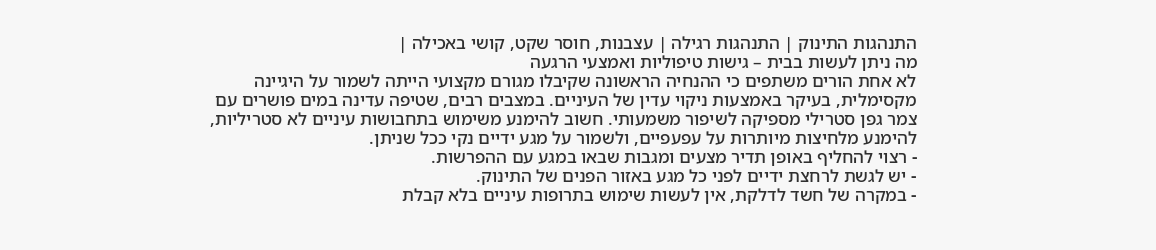התנהגות התינוק | התנהגות רגילה | עצבנות, חוסר שקט, קושי באכילה |
מה ניתן לעשות בבית – גישות טיפוליות ואמצעי הרגעה
לא אחת הורים משתפים כי ההנחיה הראשונה שקיבלו מגורם מקצועי הייתה לשמור על היגיינה מקסימלית, בעיקר באמצעות ניקוי עדין של העיניים. במצבים רבים, שטיפה עדינה במים פושרים עם צמר גפן סטרילי מספיקה לשיפור משמעותי. חשוב להימנע משימוש בתחבושות עיניים לא סטריליות, להימנע מלחיצות מיותרות על עפעפיים, ולשמור על מגע ידיים נקי ככל שניתן.
- רצוי להחליף באופן תדיר מצעים ומגבות שבאו במגע עם ההפרשות.
- יש לגשת לרחצת ידיים לפני כל מגע באזור הפנים של התינוק.
- במקרה של חשד לדלקת, אין לעשות שימוש בתרופות עיניים בלא קבלת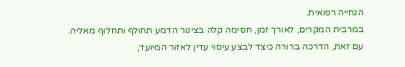הנחייה רפואית.
במרבית המקרים, לאורך זמן, חסימה קלה בצינור הדמע תחולף ותחלוף מאליה. עם זאת, הדרכה ברורה כיצד לבצע עיסוי עדין לאזור המיועד,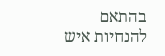בהתאם להנחיות איש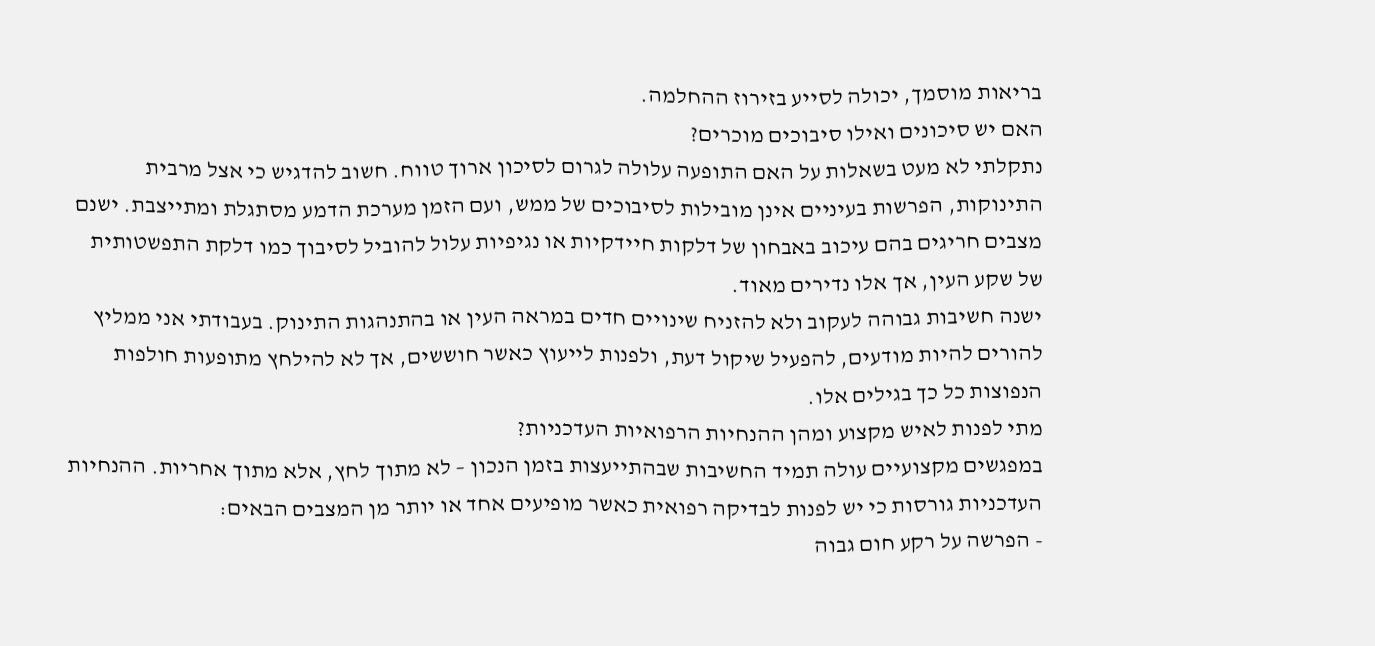בריאות מוסמך, יכולה לסייע בזירוז ההחלמה.
האם יש סיכונים ואילו סיבוכים מוכרים?
נתקלתי לא מעט בשאלות על האם התופעה עלולה לגרום לסיכון ארוך טווח. חשוב להדגיש כי אצל מרבית התינוקות, הפרשות בעיניים אינן מובילות לסיבוכים של ממש, ועם הזמן מערכת הדמע מסתגלת ומתייצבת. ישנם מצבים חריגים בהם עיכוב באבחון של דלקות חיידקיות או נגיפיות עלול להוביל לסיבוך כמו דלקת התפשטותית של שקע העין, אך אלו נדירים מאוד.
ישנה חשיבות גבוהה לעקוב ולא להזניח שינויים חדים במראה העין או בהתנהגות התינוק. בעבודתי אני ממליץ להורים להיות מודעים, להפעיל שיקול דעת, ולפנות לייעוץ כאשר חוששים, אך לא להילחץ מתופעות חולפות הנפוצות כל כך בגילים אלו.
מתי לפנות לאיש מקצוע ומהן ההנחיות הרפואיות העדכניות?
במפגשים מקצועיים עולה תמיד החשיבות שבהתייעצות בזמן הנכון – לא מתוך לחץ, אלא מתוך אחריות. ההנחיות העדכניות גורסות כי יש לפנות לבדיקה רפואית כאשר מופיעים אחד או יותר מן המצבים הבאים:
- הפרשה על רקע חום גבוה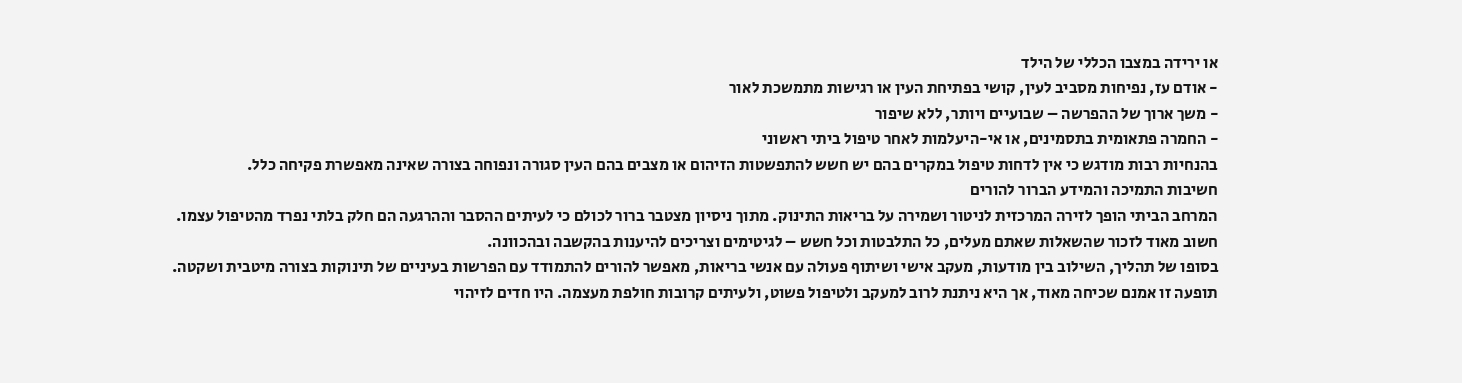או ירידה במצבו הכללי של הילד
- אודם עז, נפיחות מסביב לעין, קושי בפתיחת העין או רגישות מתמשכת לאור
- משך ארוך של ההפרשה – שבועיים ויותר, ללא שיפור
- החמרה פתאומית בתסמינים, או אי-היעלמות לאחר טיפול ביתי ראשוני
בהנחיות רבות מודגש כי אין לדחות טיפול במקרים בהם יש חשש להתפשטות הזיהום או מצבים בהם העין סגורה ונפוחה בצורה שאינה מאפשרת פקיחה כלל.
חשיבות התמיכה והמידע הברור להורים
המרחב הביתי הופך לזירה המרכזית לניטור ושמירה על בריאות התינוק. מתוך ניסיון מצטבר ברור לכולם כי לעיתים ההסבר וההרגעה הם חלק בלתי נפרד מהטיפול עצמו. חשוב מאוד לזכור שהשאלות שאתם מעלים, כל התלבטות וכל חשש – לגיטימים וצריכים להיענות בהקשבה ובהכוונה.
בסופו של תהליך, השילוב בין מודעות, מעקב אישי ושיתוף פעולה עם אנשי בריאות, מאפשר להורים להתמודד עם הפרשות בעיניים של תינוקות בצורה מיטבית ושקטה. תופעה זו אמנם שכיחה מאוד, אך היא ניתנת לרוב למעקב ולטיפול פשוט, ולעיתים קרובות חולפת מעצמה. היו חדים לזיהוי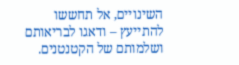השינויים, אל תחששו להתייעץ – ודאגו לבריאותם ושלמותם של הקטנטנים.